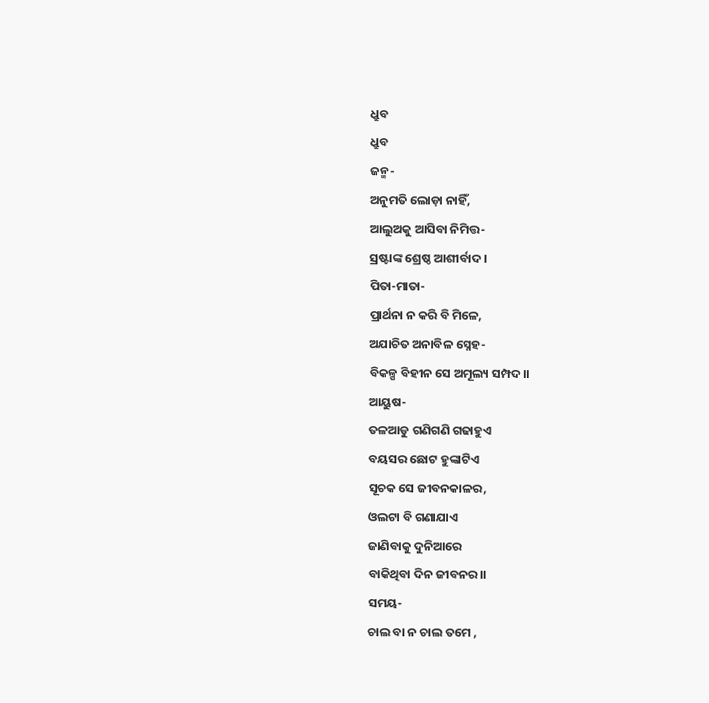ଧ୍ରୁବ
ଧ୍ରୁବ
ଜନ୍ମ-
ଅନୁମତି ଲୋଡ଼ା ନାହିଁ,
ଆଲୁଅକୁ ଆସିବା ନିମିତ୍ତ-
ସ୍ରଷ୍ଟାଙ୍କ ଶ୍ରେଷ୍ଠ ଆଶୀର୍ବାଦ।
ପିତା-ମାତା-
ପ୍ରାର୍ଥନା ନ କରି ବି ମିଳେ,
ଅଯାଚିତ ଅନାବିଳ ସ୍ନେହ-
ବିକଳ୍ପ ବିହୀନ ସେ ଅମୂଲ୍ୟ ସମ୍ପଦ।।
ଆୟୁଷ-
ତଳଆଡୁ ଗଣିଗଣି ଗଢାହୁଏ
ବୟସର ଛୋଟ ହୁଙ୍କାଟିଏ
ସୂଚକ ସେ ଜୀବନକାଳର,
ଓଲଟା ବି ଗଣାଯାଏ
ଜାଣିବାକୁ ଦୁନିଆରେ
ବାକିଥିବା ଦିନ ଜୀବନର।।
ସମୟ-
ଚାଲ ବା ନ ଚାଲ ତମେ ,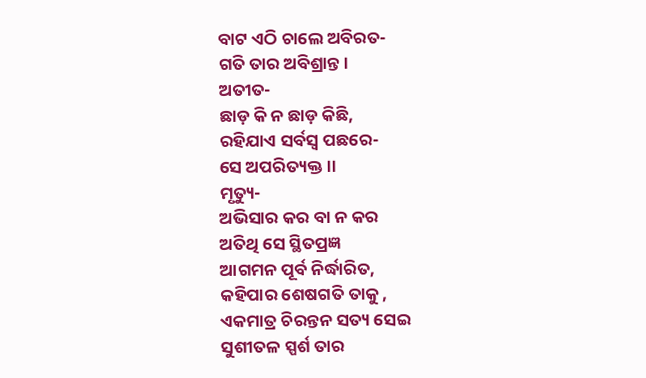ବାଟ ଏଠି ଚାଲେ ଅବିରତ-
ଗତି ତାର ଅବିଶ୍ରାନ୍ତ।
ଅତୀତ-
ଛାଡ଼ କି ନ ଛାଡ଼ କିଛି,
ରହିଯାଏ ସର୍ବସ୍ବ ପଛରେ-
ସେ ଅପରିତ୍ୟକ୍ତ।।
ମୃତ୍ୟୁ-
ଅଭିସାର କର ବା ନ କର
ଅତିଥି ସେ ସ୍ଥିତପ୍ରଜ୍ଞ
ଆଗମନ ପୂର୍ବ ନିର୍ଦ୍ଧାରିତ,
କହିପାର ଶେଷଗତି ତାକୁ ,
ଏକମାତ୍ର ଚିରନ୍ତନ ସତ୍ୟ ସେଇ
ସୁଶୀତଳ ସ୍ପର୍ଶ ତାର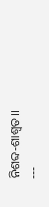ନିଶବ୍ଦ-ଶାଶ୍ୱତ।।
---